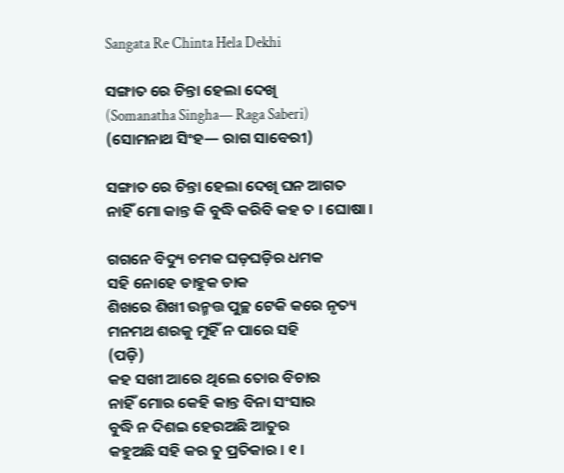Sangata Re Chinta Hela Dekhi

ସଙ୍ଗାତ ରେ ଚିନ୍ତା ହେଲା ଦେଖି
(Somanatha Singha— Raga Saberi)
(ସୋମନାଥ ସିଂହ— ରାଗ ସାବେରୀ)

ସଙ୍ଗାତ ରେ ଚିନ୍ତା ହେଲା ଦେଖି ଘନ ଆଗତ
ନାହିଁ ମୋ କାନ୍ତ କି ବୁଦ୍ଧି କରିବି କହ ତ । ଘୋଷା ।

ଗଗନେ ବିଦ୍ୟୁ ଚମକ ଘଡ଼ଘଡ଼ିର ଧମକ
ସହି ନୋହେ ଡାହୁକ ଡାକ
ଶିଖରେ ଶିଖୀ ଉନ୍ମତ୍ତ ପୁଚ୍ଛ ଟେକି କରେ ନୃତ୍ୟ
ମନମଥ ଶରକୁ ମୁହିଁ ନ ପାରେ ସହି
(ପଡ଼ି)
କହ ସଖୀ ଆରେ ଥିଲେ ତୋର ବିଚାର
ନାହିଁ ମୋର କେହି କାନ୍ତ ବିନା ସଂସାର
ବୁଦ୍ଧି ନ ଦିଶଇ ହେଉଅଛି ଆତୁର
କହୁଅଛି ସହି କର ତୁ ପ୍ରତିକାର । ୧ ।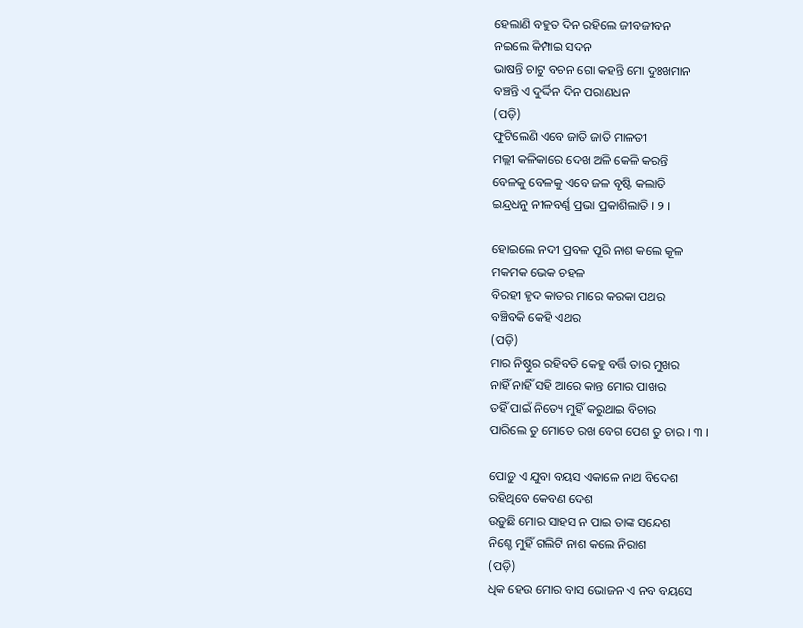ହେଲାଣି ବହୁତ ଦିନ ରହିଲେ ଜୀବଜୀବନ
ନଇଲେ କିମ୍ପାଇ ସଦନ
ଭାଷନ୍ତି ଚାଟୁ ବଚନ ଗୋ କହନ୍ତି ମୋ ଦୁଃଖମାନ
ବଞ୍ଚନ୍ତି ଏ ଦୁର୍ଦ୍ଦିନ ଦିନ ପରାଣଧନ
(ପଡ଼ି)
ଫୁଟିଲେଣି ଏବେ ଜାତି ଜାତି ମାଳତୀ
ମଲ୍ଲୀ କଳିକାରେ ଦେଖ ଅଳି କେଳି କରନ୍ତି
ବେଳକୁ ବେଳକୁ ଏବେ ଜଳ ବୃଷ୍ଟି କଲାତି
ଇନ୍ଦ୍ରଧନୁ ନୀଳବର୍ଣ୍ଣ ପ୍ରଭା ପ୍ରକାଶିଲାତି । ୨ ।

ହୋଇଲେ ନଦୀ ପ୍ରବଳ ପୂରି ନାଶ କଲେ କୂଳ
ମକମକ ଭେକ ଚହଳ
ବିରହୀ ହୃଦ କାତର ମାରେ କରକା ପଥର
ବଞ୍ଚିବକି କେହି ଏଥର
(ପଡ଼ି)
ମାର ନିଷ୍ଠୁର ରହିବତି କେହୁ ବର୍ତ୍ତି ତାର ମୁଖର
ନାହିଁ ନାହିଁ ସହି ଆରେ କାନ୍ତ ମୋର ପାଖର
ତହିଁ ପାଇଁ ନିତ୍ୟେ ମୁହିଁ କରୁଥାଇ ବିଚାର
ପାରିଲେ ତୁ ମୋତେ ରଖ ବେଗ ପେଶ ତୁ ଚାର । ୩ ।

ପୋଡ଼ୁ ଏ ଯୁବା ବୟସ ଏକାଳେ ନାଥ ବିଦେଶ
ରହିଥିବେ କେବଣ ଦେଶ
ଉଡ଼ୁଛି ମୋର ସାହସ ନ ପାଇ ତାଙ୍କ ସନ୍ଦେଶ
ନିଶ୍ଚେ ମୁହିଁ ଗଲିଟି ନାଶ କଲେ ନିରାଶ
(ପଡ଼ି)
ଧିକ ହେଉ ମୋର ବାସ ଭୋଜନ ଏ ନବ ବୟସେ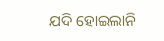ଯଦି ହୋଇଲାନି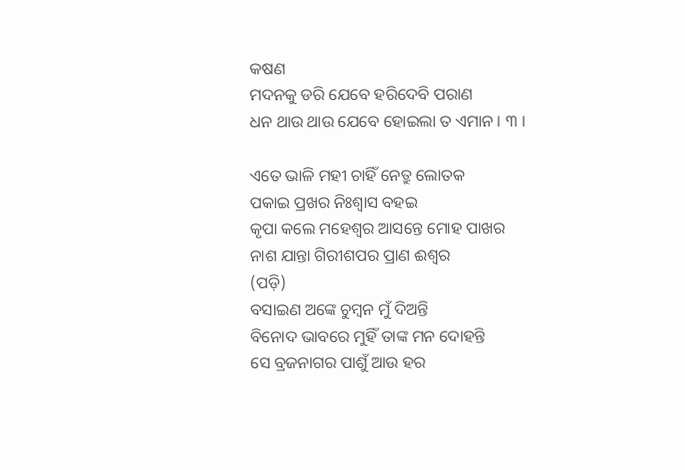କଷଣ
ମଦନକୁ ଡରି ଯେବେ ହରିଦେବି ପରାଣ
ଧନ ଥାଉ ଥାଉ ଯେବେ ହୋଇଲା ତ ଏମାନ । ୩ ।

ଏତେ ଭାଳି ମହୀ ଚାହିଁ ନେତ୍ରୁ ଲୋତକ
ପକାଇ ପ୍ରଖର ନିଃଶ୍ୱାସ ବହଇ
କୃପା କଲେ ମହେଶ୍ୱର ଆସନ୍ତେ ମୋହ ପାଖର
ନାଶ ଯାନ୍ତା ଗିରୀଶପର ପ୍ରାଣ ଈଶ୍ୱର
(ପଡ଼ି)
ବସାଇଣ ଅଙ୍କେ ଚୁମ୍ବନ ମୁଁ ଦିଅନ୍ତି
ବିନୋଦ ଭାବରେ ମୁହିଁ ତାଙ୍କ ମନ ଦୋହନ୍ତି
ସେ ବ୍ରଜନାଗର ପାଶୁଁ ଆଉ ହର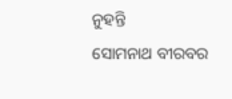ନୁହନ୍ତି
ସୋମନାଥ ବୀରବର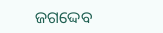ଜଗଦ୍ଦେବ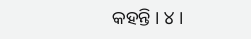କହନ୍ତି । ୪ ।